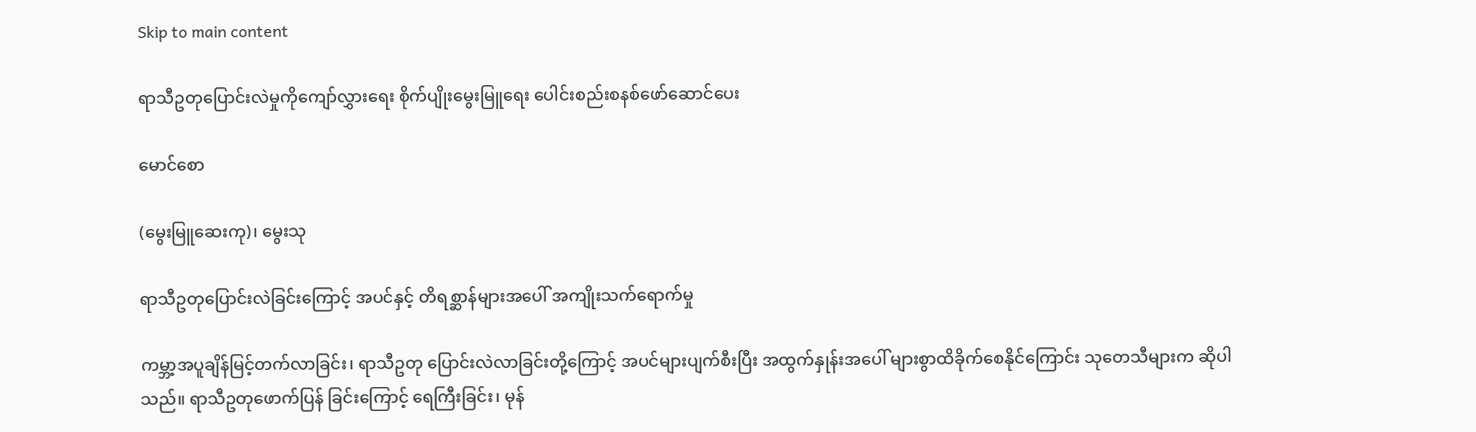Skip to main content

ရာသီဥတုပြောင်းလဲမှုကိုကျော်လွှားရေး စိုက်ပျိုးမွေးမြူရေး ပေါင်းစည်းစနစ်ဖော်ဆောင်ပေး

မောင်စော

(မွေးမြူဆေးကု)၊ မွေးသု

ရာသီဥတုပြောင်းလဲခြင်းကြောင့် အပင်နှင့် တိရစ္ဆာန်များအပေါ် အကျိုးသက်ရောက်မှု

ကမ္ဘာ့အပူချိန်မြင့်တက်လာခြင်း၊ ရာသီဥတု ပြောင်းလဲလာခြင်းတို့ကြောင့် အပင်များပျက်စီးပြီး အထွက်နှုန်းအပေါ် များစွာထိခိုက်စေနိုင်ကြောင်း သုတေသီများက ဆိုပါသည်။ ရာသီဥတုဖောက်ပြန် ခြင်းကြောင့် ရေကြီးခြင်း၊ မုန်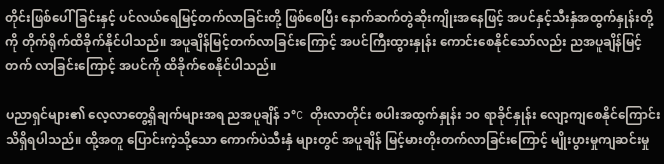တိုင်းဖြစ်ပေါ်ခြင်းနှင့် ပင်လယ်ရေမြင့်တက်လာခြင်းတို့ ဖြစ်စေပြီး နောက်ဆက်တွဲဆိုးကျိုးအနေဖြင့် အပင်နှင့်သီးနှံအထွက်နှုန်းတို့ကို တိုက်ရိုက်ထိခိုက်နိုင်ပါသည်။ အပူချိန်မြင့်တက်လာခြင်းကြောင့် အပင်ကြီးထွားနှုန်း ကောင်းစေနိုင်သော်လည်း ညအပူချိန်မြင့်တက် လာခြင်းကြောင့် အပင်ကို ထိခိုက်စေနိုင်ပါသည်။

ပညာရှင်များ၏ လေ့လာတွေ့ရှိချက်များအရ ညအပူချိန် ၁°C တိုးလာတိုင်း စပါးအထွက်နှုန်း ၁၀ ရာခိုင်နှုန်း လျော့ကျစေနိုင်ကြောင်း သိရှိရပါသည်။ ထို့အတူ ပြောင်းကဲ့သို့သော ကောက်ပဲသီးနှံ များတွင် အပူချိန် မြင့်မားတိုးတက်လာခြင်းကြောင့် မျိုးပွားမှုကျဆင်းမှု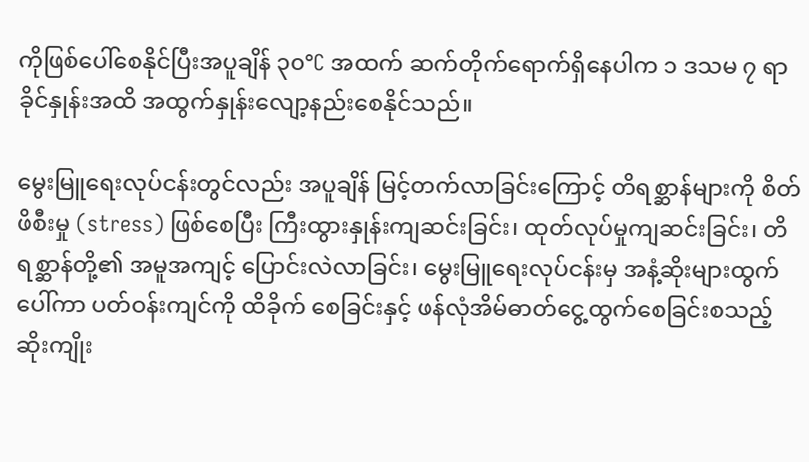ကိုဖြစ်ပေါ်စေနိုင်ပြီးအပူချိန် ၃၀°C အထက် ဆက်တိုက်ရောက်ရှိနေပါက ၁ ဒသမ ၇ ရာခိုင်နှုန်းအထိ အထွက်နှုန်းလျော့နည်းစေနိုင်သည်။

မွေးမြူရေးလုပ်ငန်းတွင်လည်း အပူချိန် မြင့်တက်လာခြင်းကြောင့် တိရစ္ဆာန်များကို စိတ်ဖိစီးမှု (stress) ဖြစ်စေပြီး ကြီးထွားနှုန်းကျဆင်းခြင်း၊ ထုတ်လုပ်မှုကျဆင်းခြင်း၊ တိရစ္ဆာန်တို့၏ အမူအကျင့် ပြောင်းလဲလာခြင်း၊ မွေးမြူရေးလုပ်ငန်းမှ အနံ့ဆိုးများထွက်ပေါ်ကာ ပတ်ဝန်းကျင်ကို ထိခိုက် စေခြင်းနှင့် ဖန်လုံအိမ်ဓာတ်ငွေ့ထွက်စေခြင်းစသည့် ဆိုးကျိုး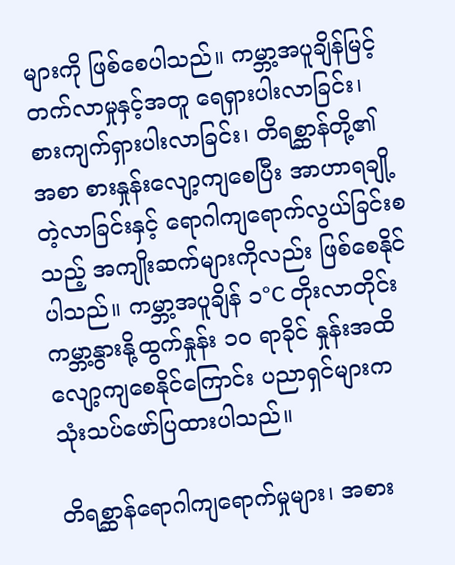များကို ဖြစ်စေပါသည်။ ကမ္ဘာ့အပူချိန်မြင့်တက်လာမှုနှင့်အတူ ရေရှားပါးလာခြင်း၊ စားကျက်ရှားပါးလာခြင်း၊ တိရစ္ဆာန်တို့၏ အစာ စားနှုန်းလျော့ကျစေပြီး အာဟာရချို့တဲ့လာခြင်းနှင့် ရောဂါကျရောက်လွယ်ခြင်းစသည့် အကျိုးဆက်များကိုလည်း ဖြစ်စေနိုင်ပါသည်။ ကမ္ဘာ့အပူချိန် ၁°C တိုးလာတိုင်း ကမ္ဘာ့နွားနို့ထွက်နှုန်း ၁၀ ရာခိုင် နှုန်းအထိ လျော့ကျစေနိုင်ကြောင်း ပညာရှင်များက သုံးသပ်ဖော်ပြထားပါသည်။

တိရစ္ဆာန်ရောဂါကျရောက်မှုများ၊ အစား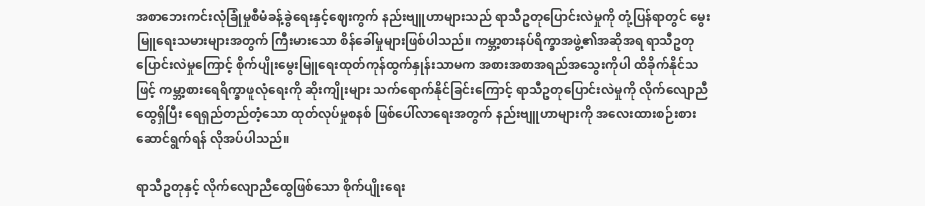အစာဘေးကင်းလုံခြုံမှုစီမံခန့်ခွဲရေးနှင့်ဈေးကွက် နည်းဗျူဟာများသည် ရာသီဥတုပြောင်းလဲမှုကို တုံ့ပြန်ရာတွင် မွေးမြူရေးသမားများအတွက် ကြီးမားသော စိန်ခေါ်မှုများဖြစ်ပါသည်။ ကမ္ဘာ့စားနပ်ရိက္ခာအဖွဲ့၏အဆိုအရ ရာသီဥတုပြောင်းလဲမှုကြောင့် စိုက်ပျိုးမွေးမြူရေးထုတ်ကုန်ထွက်နှုန်းသာမက အစားအစာအရည်အသွေးကိုပါ ထိခိုက်နိုင်သဖြင့် ကမ္ဘာ့စားရေရိက္ခာဖူလုံရေးကို ဆိုးကျိုးများ သက်ရောက်နိုင်ခြင်းကြောင့် ရာသီဥတုပြောင်းလဲမှုကို လိုက်လျောညီထွေရှိပြီး ရေရှည်တည်တံ့သော ထုတ်လုပ်မှုစနစ် ဖြစ်ပေါ်လာရေးအတွက် နည်းဗျူဟာများကို အလေးထားစဉ်းစားဆောင်ရွက်ရန် လိုအပ်ပါသည်။

ရာသီဥတုနှင့် လိုက်လျောညီထွေဖြစ်သော စိုက်ပျိုးရေး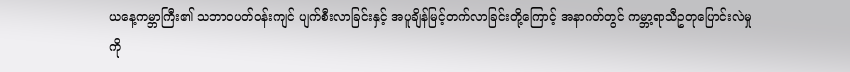ယနေ့ကမ္ဘာကြီး၏ သဘာဝပတ်ဝန်းကျင် ပျက်စီးလာခြင်းနှင့် အပူချိန်မြင့်တက်လာခြင်းတို့ကြောင့် အနာဂတ်တွင် ကမ္ဘာ့ရာသီဥတုပြောင်းလဲမှု ကို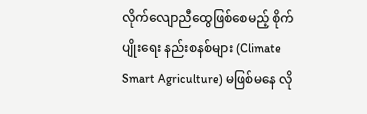လိုက်လျောညီထွေဖြစ်စေမည့် စိုက်ပျိုးရေး နည်းစနစ်များ (Climate Smart Agriculture) မဖြစ်မနေ လို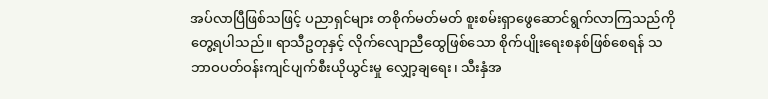အပ်လာပြီဖြစ်သဖြင့် ပညာရှင်များ တစိုက်မတ်မတ် စူးစမ်းရှာဖွေဆောင်ရွက်လာကြသည်ကို တွေ့ရပါသည်။ ရာသီဥတုနှင့် လိုက်လျောညီထွေဖြစ်သော စိုက်ပျိုးရေးစနစ်ဖြစ်စေရန် သဘာဝပတ်ဝန်းကျင်ပျက်စီးယိုယွင်းမှု လျှော့ချရေး၊ သီးနှံအ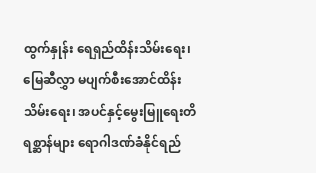ထွက်နှုန်း ရေရှည်ထိန်းသိမ်းရေး၊ မြေဆီလွှာ မပျက်စီးအောင်ထိန်းသိမ်းရေး၊ အပင်နှင့်မွေးမြူရေးတိရစ္ဆာန်များ ရောဂါဒဏ်ခံနိုင်ရည်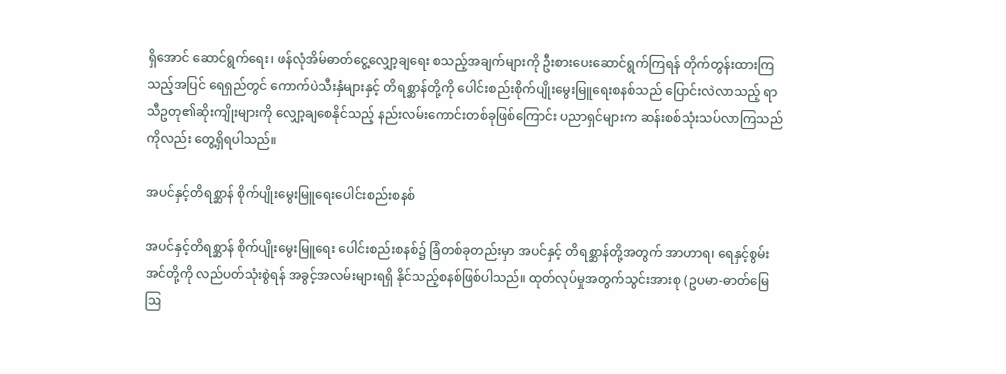ရှိအောင် ဆောင်ရွက်ရေး၊ ဖန်လုံအိမ်ဓာတ်ငွေ့လျှော့ချရေး စသည့်အချက်များကို ဦးစားပေးဆောင်ရွက်ကြရန် တိုက်တွန်းထားကြသည့်အပြင် ရေရှည်တွင် ကောက်ပဲသီးနှံများနှင့် တိရစ္ဆာန်တို့ကို ပေါင်းစည်းစိုက်ပျိုးမွေးမြူရေးစနစ်သည် ပြောင်းလဲလာသည့် ရာသီဥတု၏ဆိုးကျိုးများကို လျှော့ချစေနိုင်သည့် နည်းလမ်းကောင်းတစ်ခုဖြစ်ကြောင်း ပညာရှင်များက ဆန်းစစ်သုံးသပ်လာကြသည်ကိုလည်း တွေ့ရှိရပါသည်။

အပင်နှင့်တိရစ္ဆာန် စိုက်ပျိုးမွေးမြူရေးပေါင်းစည်းစနစ်

အပင်နှင့်တိရစ္ဆာန် စိုက်ပျိုးမွေးမြူရေး ပေါင်းစည်းစနစ်၌ ခြံတစ်ခုတည်းမှာ အပင်နှင့် တိရစ္ဆာန်တို့အတွက် အာဟာရ၊ ရေနှင့်စွမ်းအင်တို့ကို လည်ပတ်သုံးစွဲရန် အခွင့်အလမ်းများရရှိ နိုင်သည့်စနစ်ဖြစ်ပါသည်။ ထုတ်လုပ်မှုအတွက်သွင်းအားစု (ဥပမာ-ဓာတ်မြေဩ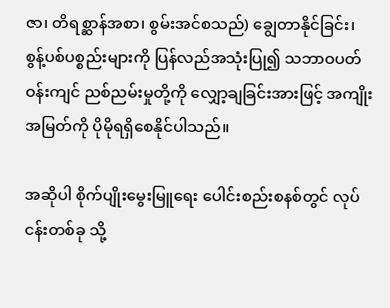ဇာ၊ တိရစ္ဆာန်အစာ၊ စွမ်းအင်စသည်) ချွေတာနိုင်ခြင်း၊ စွန့်ပစ်ပစ္စည်းများကို ပြန်လည်အသုံးပြု၍ သဘာဝပတ်ဝန်းကျင် ညစ်ညမ်းမှုတို့ကို လျှော့ချခြင်းအားဖြင့် အကျိုး အမြတ်ကို ပိုမိုရရှိစေနိုင်ပါသည်။

အဆိုပါ စိုက်ပျိုးမွေးမြူရေး ပေါင်းစည်းစနစ်တွင် လုပ်ငန်းတစ်ခု သို့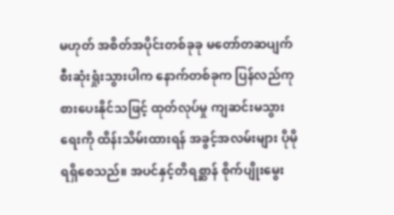မဟုတ် အစိတ်အပိုင်းတစ်ခုခု မတော်တဆပျက်စီးဆုံးရှုံးသွားပါက နောက်တစ်ခုက ပြန်လည်ကုစားပေးနိုင်သဖြင့် ထုတ်လုပ်မှု ကျဆင်းမသွားရေးကို ထိန်းသိမ်းထားရန် အခွင့်အလမ်းများ ပိုမိုရရှိစေသည်။ အပင်နှင့်တိရစ္ဆာန် စိုက်ပျိုးမွေး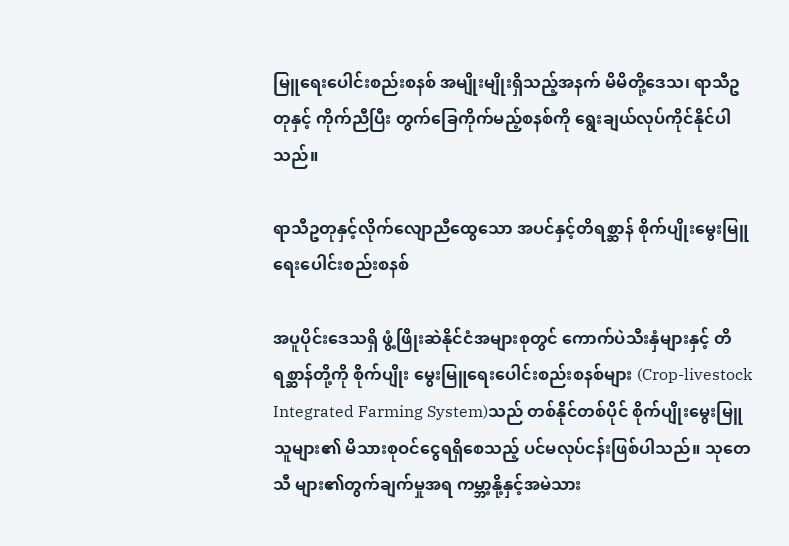မြူရေးပေါင်းစည်းစနစ် အမျိုးမျိုးရှိသည့်အနက် မိမိတို့ဒေသ၊ ရာသီဥတုနှင့် ကိုက်ညီပြီး တွက်ခြေကိုက်မည့်စနစ်ကို ရွေးချယ်လုပ်ကိုင်နိုင်ပါသည်။

ရာသီဥတုနှင့်လိုက်လျောညီထွေသော အပင်နှင့်တိရစ္ဆာန် စိုက်ပျိုးမွေးမြူရေးပေါင်းစည်းစနစ်

အပူပိုင်းဒေသရှိ ဖွံ့ဖြိုးဆဲနိုင်ငံအများစုတွင် ကောက်ပဲသီးနှံများနှင့် တိရစ္ဆာန်တို့ကို စိုက်ပျိုး မွေးမြူရေးပေါင်းစည်းစနစ်များ (Crop-livestock Integrated Farming System)သည် တစ်နိုင်တစ်ပိုင် စိုက်ပျိုးမွေးမြူသူများ၏ မိသားစုဝင်ငွေရရှိစေသည့် ပင်မလုပ်ငန်းဖြစ်ပါသည်။ သုတေသီ များ၏တွက်ချက်မှုအရ ကမ္ဘာ့နို့နှင့်အမဲသား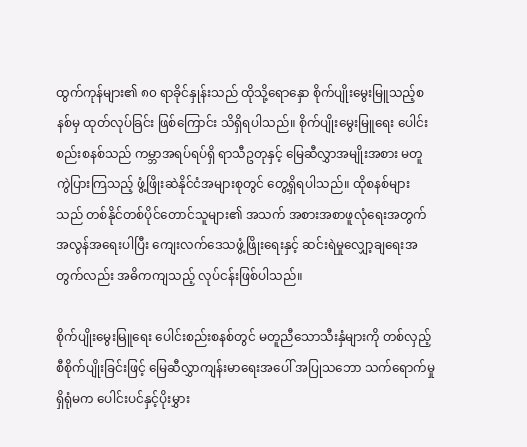ထွက်ကုန်များ၏ ၈၀ ရာခိုင်နှုန်းသည် ထိုသို့ရောနှော စိုက်ပျိုးမွေးမြူသည့်စနစ်မှ ထုတ်လုပ်ခြင်း ဖြစ်ကြောင်း သိရှိရပါသည်။ စိုက်ပျိုးမွေးမြူရေး ပေါင်းစည်းစနစ်သည် ကမ္ဘာအရပ်ရပ်ရှိ ရာသီဥတုနှင့် မြေဆီလွှာအမျိုးအစား မတူကွဲပြားကြသည့် ဖွံ့ဖြိုးဆဲနိုင်ငံအများစုတွင် တွေ့ရှိရပါသည်။ ထိုစနစ်များသည် တစ်နိုင်တစ်ပိုင်တောင်သူများ၏ အသက် အစားအစာဖူလုံရေးအတွက် အလွန်အရေးပါပြီး ကျေးလက်ဒေသဖွံ့ဖြိုးရေးနှင့် ဆင်းရဲမှုလျှော့ချရေးအတွက်လည်း အဓိကကျသည့် လုပ်ငန်းဖြစ်ပါသည်။

စိုက်ပျိုးမွေးမြူရေး ပေါင်းစည်းစနစ်တွင် မတူညီသောသီးနှံများကို တစ်လှည့်စီစိုက်ပျိုးခြင်းဖြင့် မြေဆီလွှာကျန်းမာရေးအပေါ် အပြုသဘော သက်ရောက်မှုရှိရုံမက ပေါင်းပင်နှင့်ပိုးမွှား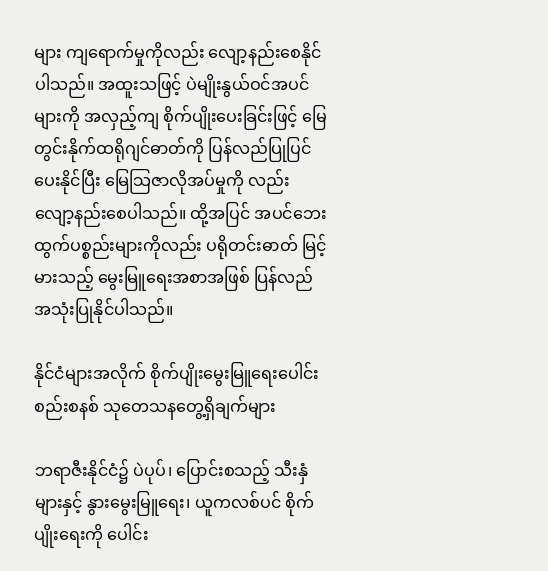များ ကျရောက်မှုကိုလည်း လျော့နည်းစေနိုင်ပါသည်။ အထူးသဖြင့် ပဲမျိုးနွယ်ဝင်အပင်များကို အလှည့်ကျ စိုက်ပျိုးပေးခြင်းဖြင့် မြေတွင်းနိုက်ထရိုဂျင်ဓာတ်ကို ပြန်လည်ပြုပြင်ပေးနိုင်ပြီး မြေသြဇာလိုအပ်မှုကို လည်း လျော့နည်းစေပါသည်။ ထို့အပြင် အပင်ဘေးထွက်ပစ္စည်းများကိုလည်း ပရိုတင်းဓာတ် မြင့်မားသည့် မွေးမြူရေးအစာအဖြစ် ပြန်လည် အသုံးပြုနိုင်ပါသည်။

နိုင်ငံများအလိုက် စိုက်ပျိုးမွေးမြူရေးပေါင်းစည်းစနစ် သုတေသနတွေ့ရှိချက်များ

ဘရာဇီးနိုင်ငံ၌ ပဲပုပ်၊ ပြောင်းစသည့် သီးနှံများနှင့် နွားမွေးမြူရေး၊ ယူကလစ်ပင် စိုက်ပျိုးရေးကို ပေါင်း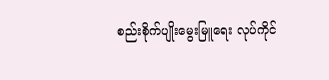စည်းစိုက်ပျိုးမွေးမြူရေး လုပ်ကိုင်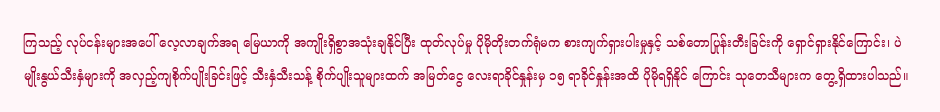ကြသည့် လုပ်ငန်းများအပေါ် လေ့လာချက်အရ မြေယာကို အကျိုးရှိစွာအသုံးချနိုင်ပြီး ထုတ်လုပ်မှု ပိုမိုတိုးတက်ရုံမက စားကျက်ရှားပါးမှုနှင့် သစ်တောပြုန်းတီးခြင်းကို ရှောင်ရှားနိုင်ကြောင်း၊ ပဲမျိုးနွယ်သီးနှံများကို အလှည့်ကျစိုက်ပျိုးခြင်းဖြင့် သီးနှံသီးသန့် စိုက်ပျိုးသူများထက် အမြတ်ငွေ လေးရာခိုင်နှုန်းမှ ၁၅ ရာခိုင်နှုန်းအထိ ပိုမိုရရှိနိုင် ကြောင်း သုတေသီများက တွေ့ရှိထားပါသည်။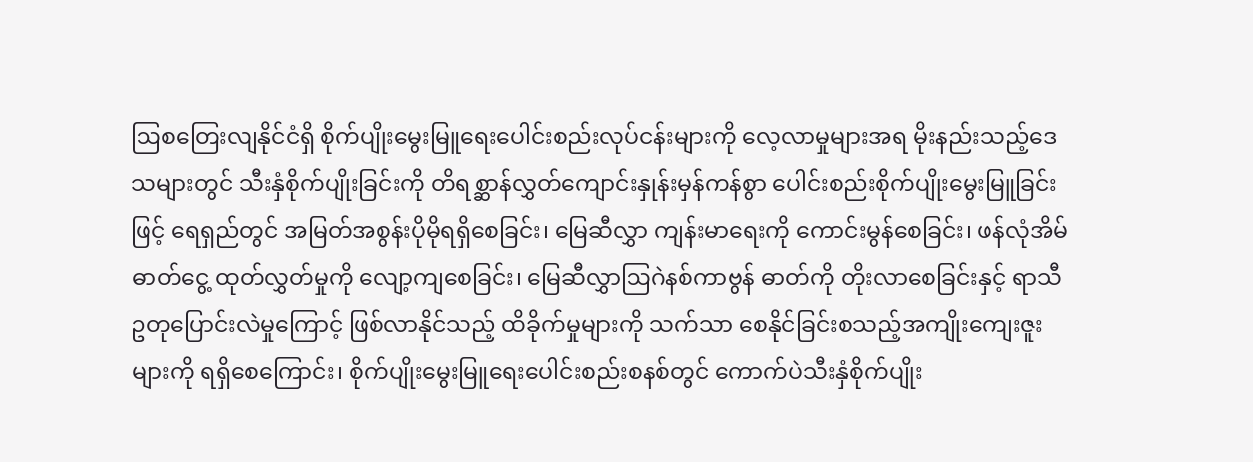ဩစတြေးလျနိုင်ငံရှိ စိုက်ပျိုးမွေးမြူရေးပေါင်းစည်းလုပ်ငန်းများကို လေ့လာမှုများအရ မိုးနည်းသည့်ဒေသများတွင် သီးနှံစိုက်ပျိုးခြင်းကို တိရစ္ဆာန်လွှတ်ကျောင်းနှုန်းမှန်ကန်စွာ ပေါင်းစည်းစိုက်ပျိုးမွေးမြူခြင်းဖြင့် ရေရှည်တွင် အမြတ်အစွန်းပိုမိုရရှိစေခြင်း၊ မြေဆီလွှာ ကျန်းမာရေးကို ကောင်းမွန်စေခြင်း၊ ဖန်လုံအိမ်ဓာတ်ငွေ့ ထုတ်လွှတ်မှုကို လျော့ကျစေခြင်း၊ မြေဆီလွှာဩဂဲနစ်ကာဗွန် ဓာတ်ကို တိုးလာစေခြင်းနှင့် ရာသီဥတုပြောင်းလဲမှုကြောင့် ဖြစ်လာနိုင်သည့် ထိခိုက်မှုများကို သက်သာ စေနိုင်ခြင်းစသည့်အကျိုးကျေးဇူးများကို ရရှိစေကြောင်း၊ စိုက်ပျိုးမွေးမြူရေးပေါင်းစည်းစနစ်တွင် ကောက်ပဲသီးနှံစိုက်ပျိုး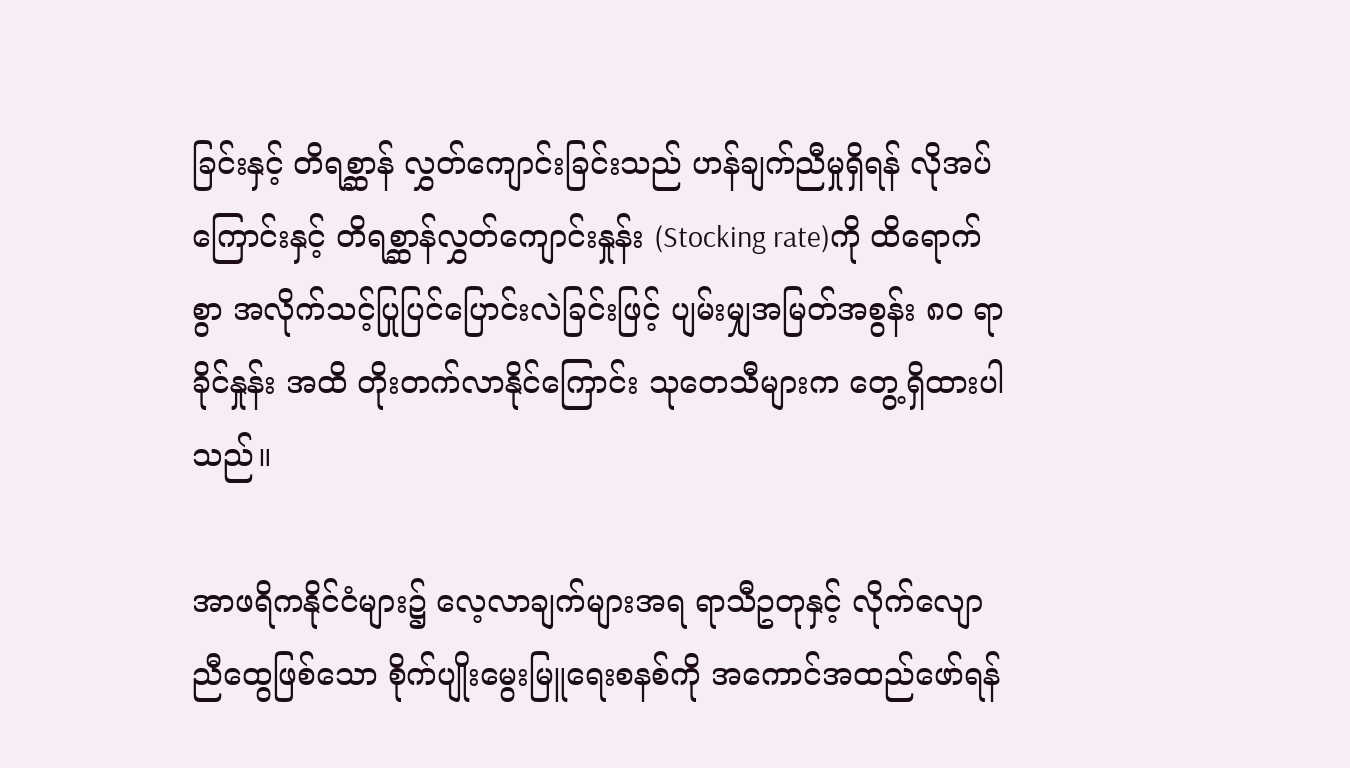ခြင်းနှင့် တိရစ္ဆာန် လွှတ်ကျောင်းခြင်းသည် ဟန်ချက်ညီမှုရှိရန် လိုအပ် ကြောင်းနှင့် တိရစ္ဆာန်လွှတ်ကျောင်းနှုန်း (Stocking rate)ကို ထိရောက်စွာ အလိုက်သင့်ပြုပြင်ပြောင်းလဲခြင်းဖြင့် ပျမ်းမျှအမြတ်အစွန်း ၈၀ ရာခိုင်နှုန်း အထိ တိုးတက်လာနိုင်ကြောင်း သုတေသီများက တွေ့ရှိထားပါသည်။

အာဖရိကနိုင်ငံများ၌ လေ့လာချက်များအရ ရာသီဥတုနှင့် လိုက်လျောညီထွေဖြစ်သော စိုက်ပျိုးမွေးမြူရေးစနစ်ကို အကောင်အထည်ဖော်ရန်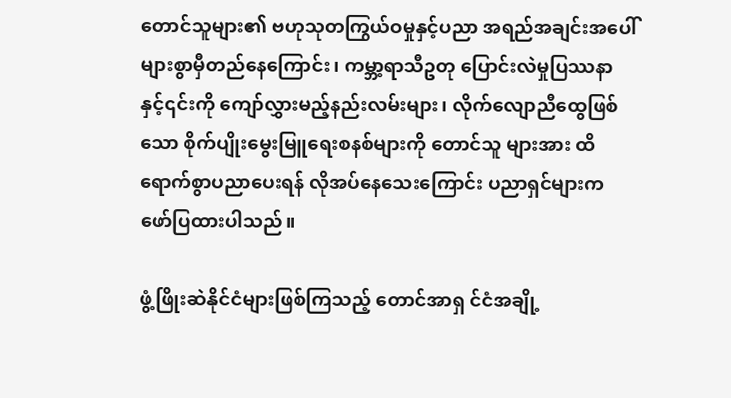တောင်သူများ၏ ဗဟုသုတကြွယ်ဝမှုနှင့်ပညာ အရည်အချင်းအပေါ် များစွာမှီတည်နေကြောင်း၊ ကမ္ဘာ့ရာသီဥတု ပြောင်းလဲမှုပြဿနာနှင့်၎င်းကို ကျော်လွှားမည့်နည်းလမ်းများ၊ လိုက်လျောညီထွေဖြစ်သော စိုက်ပျိုးမွေးမြူရေးစနစ်များကို တောင်သူ များအား ထိရောက်စွာပညာပေးရန် လိုအပ်နေသေးကြောင်း ပညာရှင်များက ဖော်ပြထားပါသည်။

ဖွံ့ဖြိုးဆဲနိုင်ငံများဖြစ်ကြသည့် တောင်အာရှ င်ငံအချို့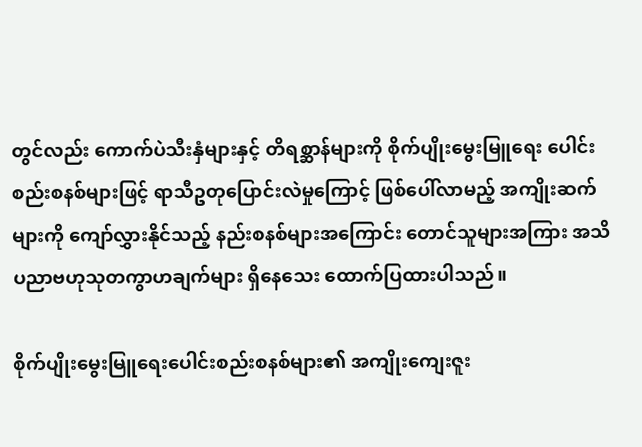တွင်လည်း ကောက်ပဲသီးနှံများနှင့် တိရစ္ဆာန်များကို စိုက်ပျိုးမွေးမြူရေး ပေါင်းစည်းစနစ်များဖြင့် ရာသီဥတုပြောင်းလဲမှုကြောင့် ဖြစ်ပေါ်လာမည့် အကျိုးဆက်များကို ကျော်လွှားနိုင်သည့် နည်းစနစ်များအကြောင်း တောင်သူများအကြား အသိပညာဗဟုသုတကွာဟချက်များ ရှိနေသေး ထောက်ပြထားပါသည်။

စိုက်ပျိုးမွေးမြူရေးပေါင်းစည်းစနစ်များ၏ အကျိုးကျေးဇူး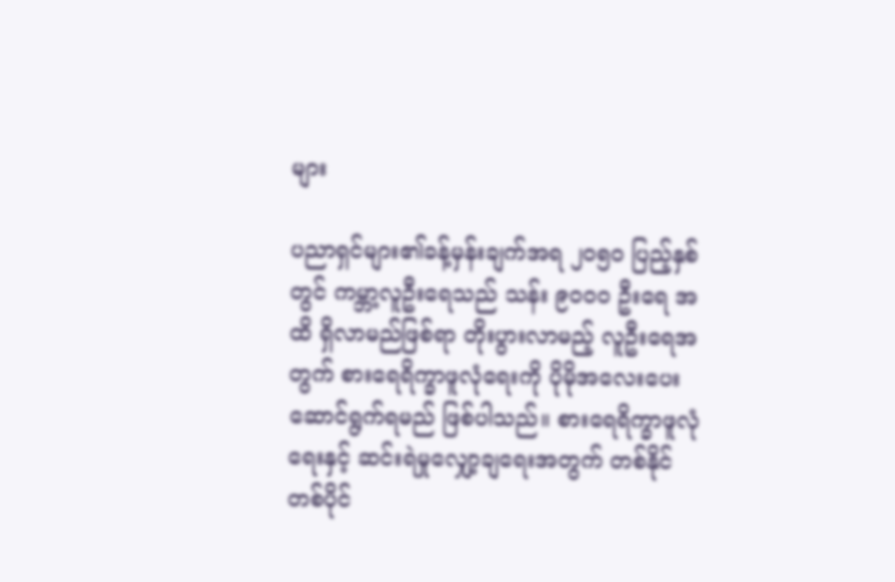များ

ပညာရှင်များ၏ခန့်မှန်းချက်အရ ၂၀၅၀ ပြည့်နှစ်တွင် ကမ္ဘာ့လူဦးရေသည် သန်း ၉၀၀၀ ဦးရေ အထိ ရှိလာမည်ဖြစ်ရာ တိုးပွားလာမည့် လူဦးရေအတွက် စားရေရိက္ခာဖူလုံရေးကို ပိုမိုအလေးပေး ဆောင်ရွက်ရမည် ဖြစ်ပါသည်။ စားရေရိက္ခာဖူလုံ ရေးနှင့် ဆင်းရဲမှုလျှော့ချရေးအတွက် တစ်နိုင် တစ်ပိုင်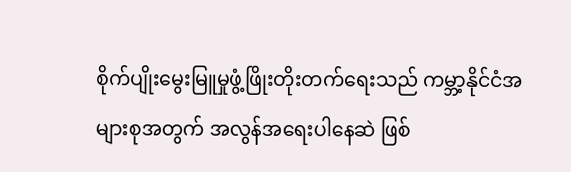စိုက်ပျိုးမွေးမြူမှုဖွံ့ဖြိုးတိုးတက်ရေးသည် ကမ္ဘာ့နိုင်ငံအများစုအတွက် အလွန်အရေးပါနေဆဲ ဖြစ်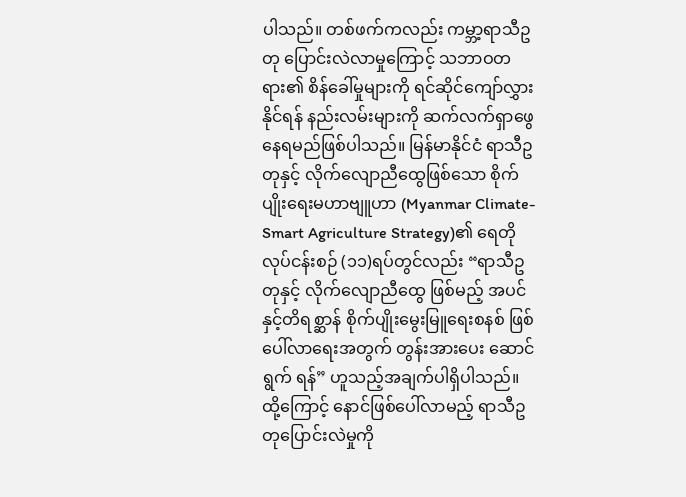ပါသည်။ တစ်ဖက်ကလည်း ကမ္ဘာ့ရာသီဥတု ပြောင်းလဲလာမှုကြောင့် သဘာဝတရား၏ စိန်ခေါ်မှုများကို ရင်ဆိုင်ကျော်လွှားနိုင်ရန် နည်းလမ်းများကို ဆက်လက်ရှာဖွေနေရမည်ဖြစ်ပါသည်။ မြန်မာနိုင်ငံ ရာသီဥတုနှင့် လိုက်လျောညီထွေဖြစ်သော စိုက်ပျိုးရေးမဟာဗျူဟာ (Myanmar Climate-Smart Agriculture Strategy)၏ ရေတိုလုပ်ငန်းစဉ် (၁၁)ရပ်တွင်လည်း “ရာသီဥတုနှင့် လိုက်လျောညီထွေ ဖြစ်မည့် အပင်နှင့်တိရစ္ဆာန် စိုက်ပျိုးမွေးမြူရေးစနစ် ဖြစ်ပေါ်လာရေးအတွက် တွန်းအားပေး ဆောင်ရွက် ရန်” ဟူသည့်အချက်ပါရှိပါသည်။ ထို့ကြောင့် နောင်ဖြစ်ပေါ်လာမည့် ရာသီဥတုပြောင်းလဲမှုကို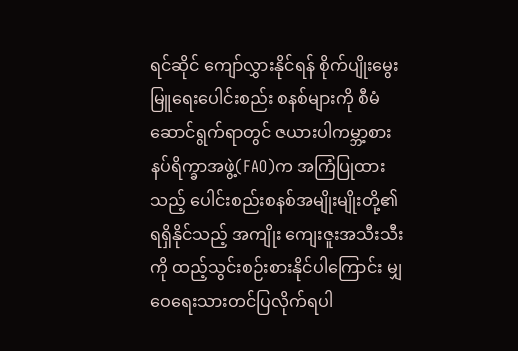ရင်ဆိုင် ကျော်လွှားနိုင်ရန် စိုက်ပျိုးမွေးမြူရေးပေါင်းစည်း စနစ်များကို စီမံဆောင်ရွက်ရာတွင် ဇယားပါကမ္ဘာ့စားနပ်ရိက္ခာအဖွဲ့(FAO)က အကြံပြုထားသည့် ပေါင်းစည်းစနစ်အမျိုးမျိုးတို့၏ ရရှိနိုင်သည့် အကျိုး ကျေးဇူးအသီးသီးကို ထည့်သွင်းစဉ်းစားနိုင်ပါကြောင်း မျှဝေရေးသားတင်ပြလိုက်ရပါ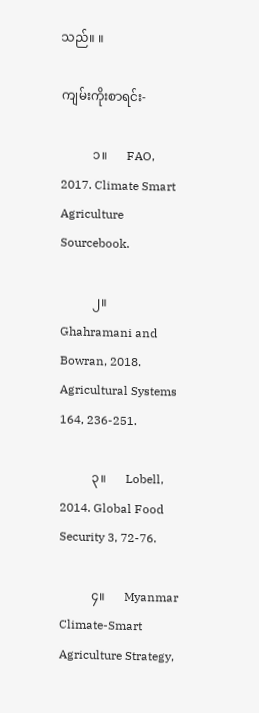သည်။ ။

ကျမ်းကိုးစာရင်း-

          ၁။      FAO, 2017. Climate Smart Agriculture Sourcebook.

          ၂။       Ghahramani and Bowran, 2018. Agricultural Systems 164, 236-251.

          ၃။      Lobell, 2014. Global Food Security 3, 72-76.

          ၄။      Myanmar Climate-Smart Agriculture Strategy,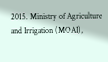2015. Ministry of Agriculture and Irrigation (MOAI),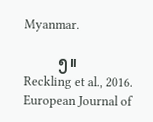Myanmar.

          ၅။      Reckling et al., 2016. European Journal of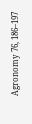Agronomy 76, 186–197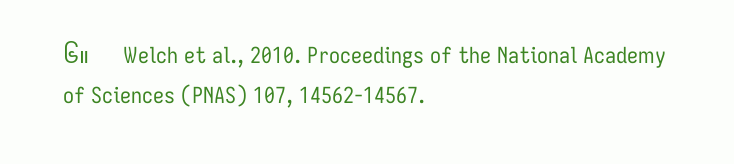၆။      Welch et al., 2010. Proceedings of the National Academy of Sciences (PNAS) 107, 14562-14567.